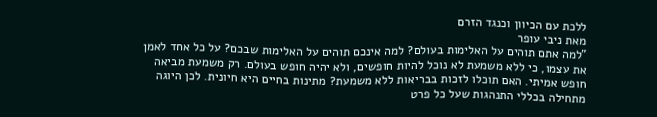ללכת עם הכיוון וכנגד הזרם
מאת ניבי עופר
"למה אתם תוהים על האלימות בעולם? למה אינכם תוהים על האלימות שבכם? על כל אחד לאמן את עצמו, כי ללא משמעת לא נוכל להיות חופשים, ולא יהיה חופש בעולם. רק משמעת מביאה חופש אמיתי. האם תוכלו לזכות בבריאות ללא משמעת? מתינות בחיים היא חיונית. לכן היוגה מתחילה בכללי התנהגות שעל כל פרט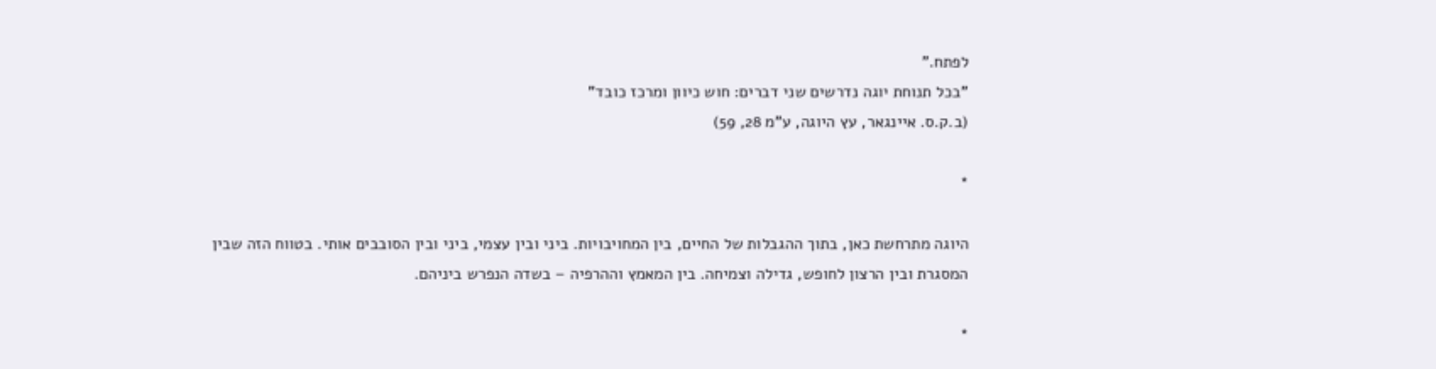לפתח."
"בכל תנוחת יוגה נדרשים שני דברים: חוש כיוון ומרכז כובד"
(ב.ק.ס. איינגאר, עץ היוגה, ע"מ 28, 59)

*

היוגה מתרחשת כאן, בתוך ההגבלות של החיים, בין המחויבויות. ביני ובין עצמי, ביני ובין הסובבים אותי. בטווח הזה שבין המסגרת ובין הרצון לחופש, גדילה וצמיחה. בין המאמץ וההרפיה – בשדה הנפרש ביניהם.

*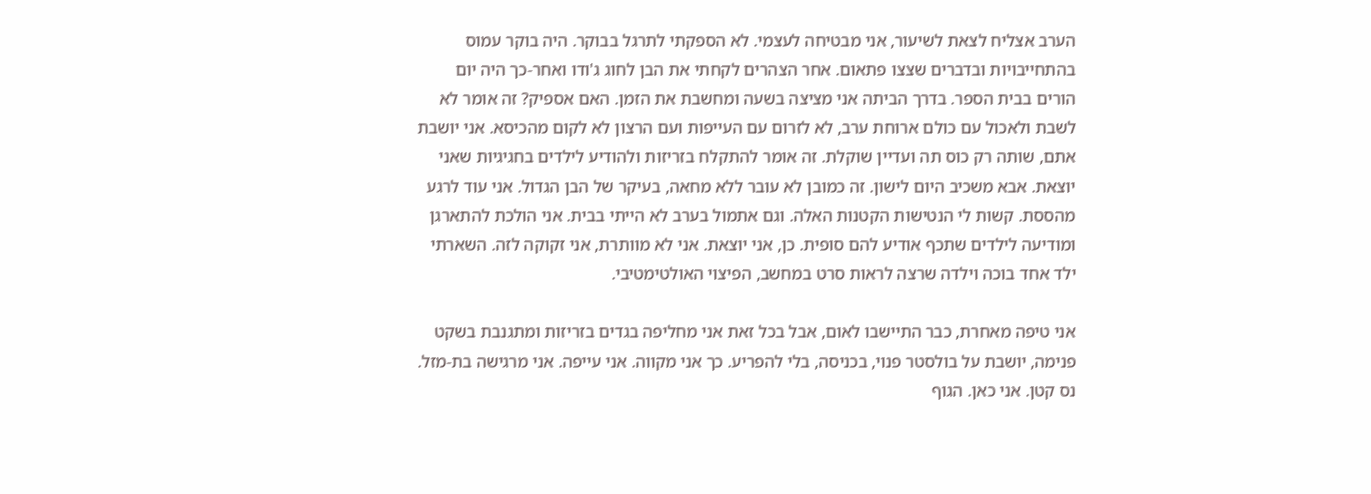הערב אצליח לצאת לשיעור, אני מבטיחה לעצמי. לא הספקתי לתרגל בבוקר. היה בוקר עמוס בהתחייבויות ובדברים שצצו פתאום. אחר הצהרים לקחתי את הבן לחוג ג'ודו ואחר-כך היה יום הורים בבית הספר. בדרך הביתה אני מציצה בשעה ומחשבת את הזמן. האם אספיק? זה אומר לא לשבת ולאכול עם כולם ארוחת ערב, לא לזרום עם העייפות ועם הרצון לא לקום מהכיסא. אני יושבת אתם, שותה רק כוס תה ועדיין שוקלת. זה אומר להתקלח בזריזות ולהודיע לילדים בחגיגיות שאני יוצאת. אבא משכיב היום לישון. זה כמובן לא עובר ללא מחאה, בעיקר של הבן הגדול. אני עוד לרגע מהססת. קשות לי הנטישות הקטנות האלה. וגם אתמול בערב לא הייתי בבית. אני הולכת להתארגן ומודיעה לילדים שתכף אודיע להם סופית. כן, אני יוצאת. אני לא מוותרת, אני זקוקה לזה. השארתי ילד אחד בוכה וילדה שרצה לראות סרט במחשב, הפיצוי האולטימטיבי.

אני טיפה מאחרת, כבר התיישבו לאום, אבל בכל זאת אני מחליפה בגדים בזריזות ומתגנבת בשקט פנימה, יושבת על בולסטר פנוי, בכניסה, בלי להפריע. כך אני מקווה. אני עייפה. אני מרגישה בת-מזל. נס קטן. אני כאן. הגוף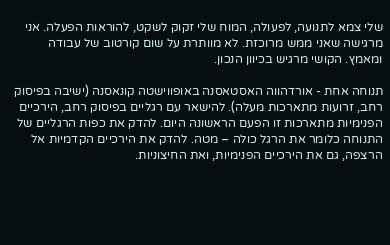שלי צמא לתנועה, לפעולה, המוח שלי זקוק לשקט, להוראות הפעלה. אני מרגישה שאני ממש מרוכזת. לא מוותרת על שום קורטוב של עבודה ומאמץ. הקושי מרגיש בכיוון הנכון.

תנוחה אחת - אורדהווה האסטאסנה באופווישטה קונאסנה (ישיבה בפיסוק רחב, זרועות מתארכות מעלה). להישאר עם רגליים בפיסוק רחב, הירכיים הפנימיות מתארכות זו הפעם הראשונה היום. להדק את כפות הרגליים של התנוחה כלומר את הרגל כולה – מטה. להדק את הירכיים הקדמיות אל הרצפה, גם את הירכיים הפנימיות, ואת החיצוניות.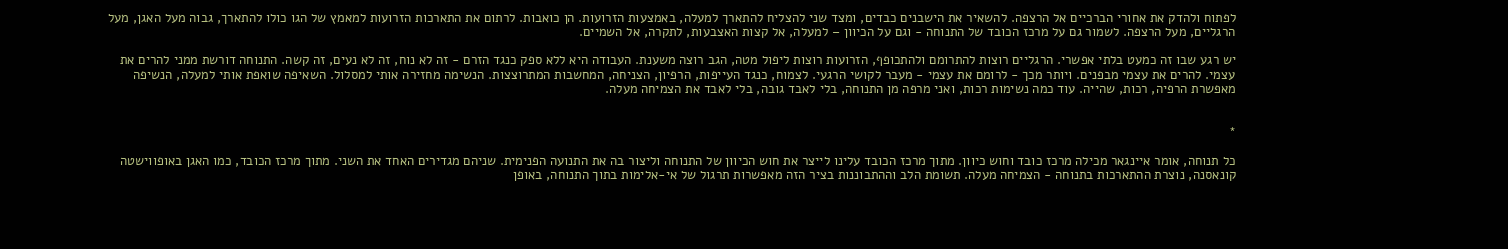לפתוח ולהדק את אחורי הברכיים אל הרצפה. להשאיר את הישבנים כבדים, ומצד שני להצליח להתארך למעלה, באמצעות הזרועות. הן כואבות. לרתום את התארכות הזרועות למאמץ של הגו כולו להתארך, גבוה מעל האגן, מעל הרגליים, מעל הרצפה. לשמור גם על מרכז הכובד של התנוחה - וגם על הכיוון – למעלה, אל קצות האצבעות, לתקרה, אל השמיים.

יש רגע שבו זה כמעט בלתי אפשרי. הרגליים רוצות להתרומם ולהתכופף, הזרועות רוצות ליפול מטה, הגב רוצה משענת. העבודה היא ללא ספק כנגד הזרם - זה לא נוח, זה לא נעים, זה קשה. התנוחה דורשת ממני להרים את עצמי. להרים את עצמי מבפנים. ויותר מכך - לרומם את עצמי - מעבר לקושי הרגעי. לצמוח, כנגד העייפות, הרפיון, הצניחה, המחשבות המתרוצצות. הנשימה מחזירה אותי למסלול. השאיפה שואפת אותי למעלה, הנשיפה מאפשרת הרפיה, רכות, שהייה. עוד כמה נשימות רכות, ואני מרפה מן התנוחה, בלי לאבד גובה, בלי לאבד את הצמיחה מעלה.


*

כל תנוחה, אומר איינגאר מכילה מרכז כובד וחוש כיוון. מתוך מרכז הכובד עלינו לייצר את חוש הכיוון של התנוחה וליצור בה את התנועה הפנימית. שניהם מגדירים האחד את השני. מתוך מרכז הכובד, כמו האגן באופווישטה קונאסנה, נוצרת ההתארכות בתנוחה - הצמיחה מעלה. תשומת הלב וההתבוננות בציר הזה מאפשרות תרגול של אי-אלימות בתוך התנוחה, באופן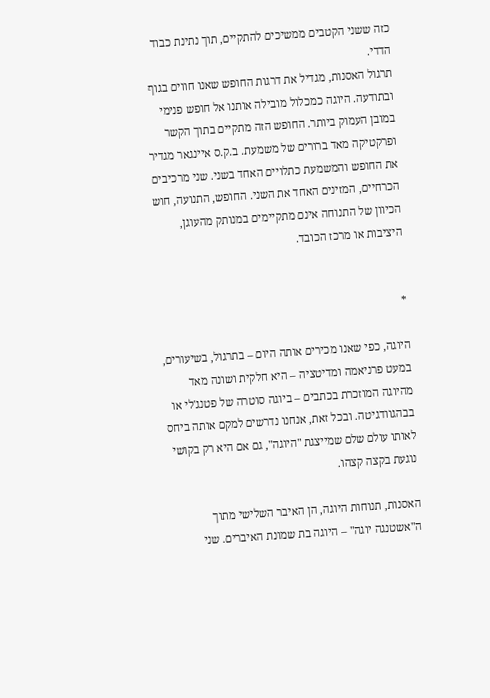כזה ששני הקטבים ממשיכים להתקיים, תוך נתינת כבוד הדדי.
תרגול האסנות, מגדיל את דרגות החופש שאנו חווים בגוף ובתודעה. היוגה כמכלול מובילה אותנו אל חופש פנימי במובן העמוק ביותר. החופש הזה מתקיים בתוך הקשר ופרקטיקה מאד ברורים של משמעת. ב.ק.ס איינגאר מגדיר את החופש והמשמעת כתלויים האחד בשני. שני מרכיבים הכרחיים, המזינים האחד את השני. החופש, התנועה, חוש הכיוון של התנוחה אינם מתקיימים במנותק מהעוגן, היציבות או מרכז הכובד.


*

היוגה, כפי שאנו מכירים אותה היום – בתרגול, בשיעורים, במעט פרניאמה ומדיטציה – היא חלקית ושונה מאד מהיוגה המוזכרת בכתבים – ביוגה סוטרה של פטנג'לי או בבהגוודגיטה. ובכל זאת, אנחנו נדרשים למקם אותה ביחס לאותו עולם שלם שמייצגת "היוגה", גם אם היא רק בקושי נוגעת בקצה קצהו.

האסנות, תנוחות היוגה, הן האיבר השלישי מתוך ה"אשטנגה יוגה" – היוגה בת שמונת האיברים. שני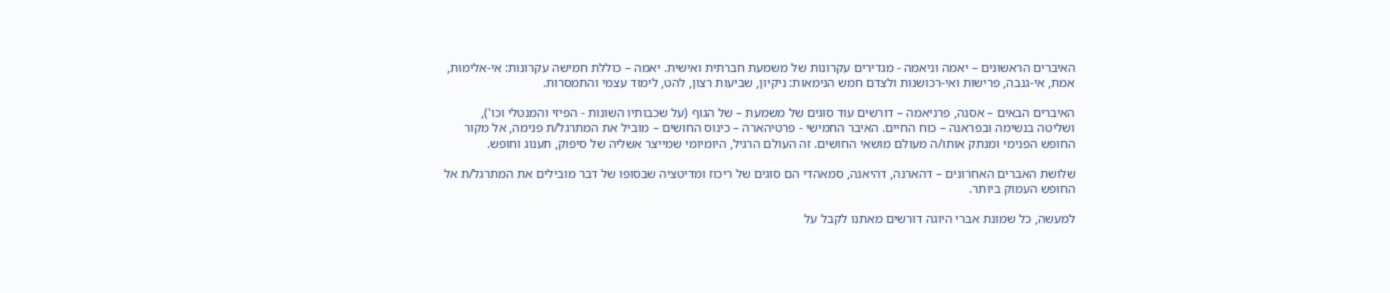האיברים הראשונים – יאמה וניאמה - מגדירים עקרונות של משמעת חברתית ואישית. יאמה – כוללת חמישה עקרונות: אי-אלימות, אמת, אי-גנבה, פרישות ואי-רכושנות ולצדם חמש הנימאות: ניקיון, שביעות רצון, להט, לימוד עצמי והתמסרות.

האיברים הבאים – אסנה, פרניאמה – דורשים עוד סוגים של משמעת – של הגוף (על שכבותיו השונות - הפיזי והמנטלי וכו'), ושליטה בנשימה ובפראנה – כוח החיים. האיבר החמישי - פרטיהארה – כינוס החושים – מוביל את המתרגל/ת פנימה, אל מקור החופש הפנימי ומנתק אותו/ה מעולם מושאי החושים. זה העולם הרגיל, היומיומי שמייצר אשליה של סיפוק, תענוג וחופש.

שלושת האברים האחרונים – דהארנה, דהיאנה, סמאהדי הם סוגים של ריכוז ומדיטציה שבסופו של דבר מובילים את המתרגל/ת אל החופש העמוק ביותר.

למעשה, כל שמונת אברי היוגה דורשים מאתנו לקבל על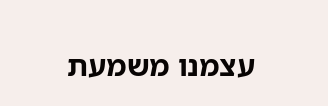עצמנו משמעת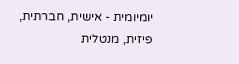יומיומית - אישית, חברתית, פיזית, מנטלית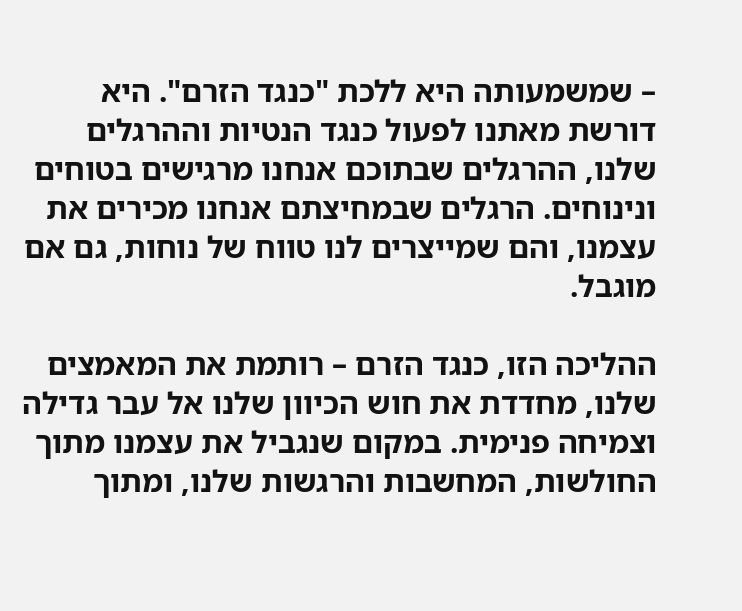– שמשמעותה היא ללכת "כנגד הזרם". היא דורשת מאתנו לפעול כנגד הנטיות וההרגלים שלנו, ההרגלים שבתוכם אנחנו מרגישים בטוחים ונינוחים. הרגלים שבמחיצתם אנחנו מכירים את עצמנו, והם שמייצרים לנו טווח של נוחות, גם אם מוגבל.

ההליכה הזו, כנגד הזרם – רותמת את המאמצים שלנו, מחדדת את חוש הכיוון שלנו אל עבר גדילה וצמיחה פנימית. במקום שנגביל את עצמנו מתוך החולשות, המחשבות והרגשות שלנו, ומתוך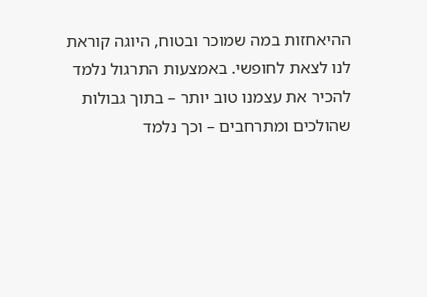ההיאחזות במה שמוכר ובטוח, היוגה קוראת לנו לצאת לחופשי. באמצעות התרגול נלמד להכיר את עצמנו טוב יותר – בתוך גבולות שהולכים ומתרחבים – וכך נלמד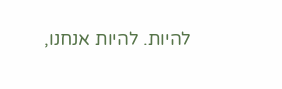להיות. להיות אנחנו,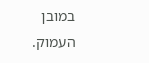במובן העמוק.